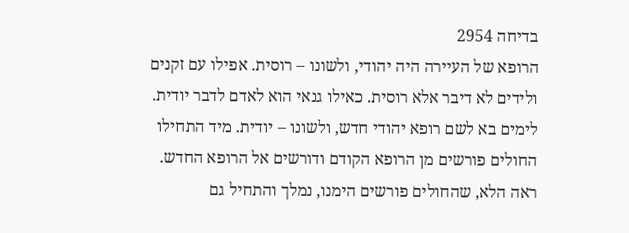בדיחה 2954
הרופא של העיירה היה יהודי, ולשונו – רוסית. אפילו עם זקנים ולידים לא דיבר אלא רוסית. כאילו גנאי הוא לאדם לדבר יודית. לימים בא לשם רופא יהודי חדש, ולשונו – יודית. מיד התחילו החולים פורשים מן הרופא הקודם ודורשים אל הרופא החדש. ראה הלא, שהחולים פורשים הימנו, נמלך והתחיל גם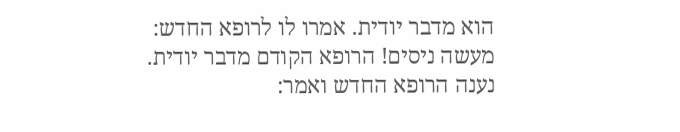הוא מדבר יודית. אמרו לו לרופא החדש: מעשה ניסים! הרופא הקודם מדבר יודית. נענה הרופא החדש ואמר: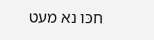חכּו נא מעט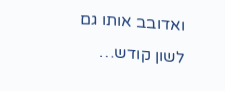ואדובב אותו גם לשון קודש…